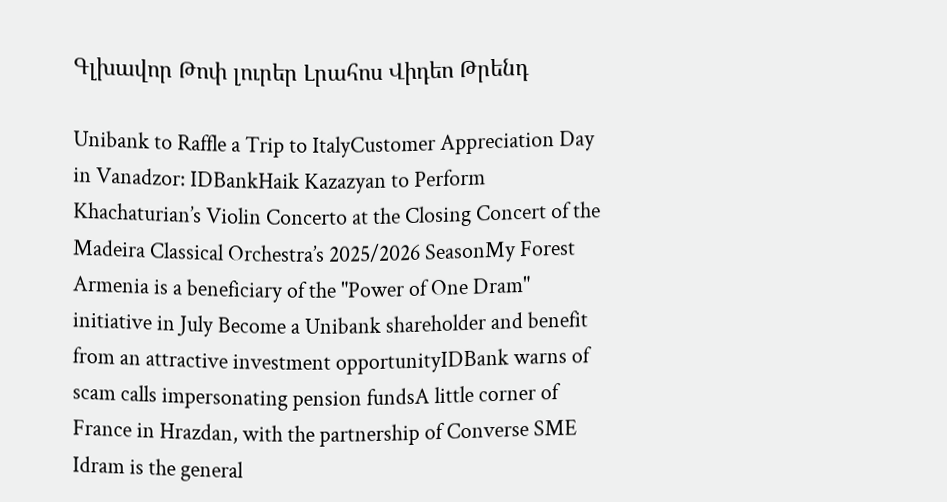Գլխավոր Թոփ լուրեր Լրահոս Վիդեո Թրենդ

Unibank to Raffle a Trip to ItalyCustomer Appreciation Day in Vanadzor: IDBankHaik Kazazyan to Perform Khachaturian’s Violin Concerto at the Closing Concert of the Madeira Classical Orchestra’s 2025/2026 SeasonMy Forest Armenia is a beneficiary of the "Power of One Dram" initiative in July Become a Unibank shareholder and benefit from an attractive investment opportunityIDBank warns of scam calls impersonating pension fundsA little corner of France in Hrazdan, with the partnership of Converse SME Idram is the general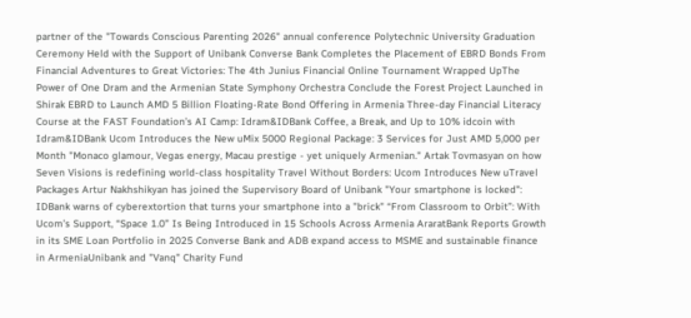partner of the "Towards Conscious Parenting 2026" annual conference Polytechnic University Graduation Ceremony Held with the Support of Unibank Converse Bank Completes the Placement of EBRD Bonds From Financial Adventures to Great Victories: The 4th Junius Financial Online Tournament Wrapped UpThe Power of One Dram and the Armenian State Symphony Orchestra Conclude the Forest Project Launched in Shirak EBRD to Launch AMD 5 Billion Floating-Rate Bond Offering in Armenia Three-day Financial Literacy Course at the FAST Foundation’s AI Camp: Idram&IDBank Coffee, a Break, and Up to 10% idcoin with Idram&IDBank Ucom Introduces the New uMix 5000 Regional Package: 3 Services for Just AMD 5,000 per Month "Monaco glamour, Vegas energy, Macau prestige - yet uniquely Armenian." Artak Tovmasyan on how Seven Visions is redefining world-class hospitality Travel Without Borders: Ucom Introduces New uTravel Packages Artur Nakhshikyan has joined the Supervisory Board of Unibank "Your smartphone is locked": IDBank warns of cyberextortion that turns your smartphone into a "brick" “From Classroom to Orbit”: With Ucom’s Support, “Space 1.0” Is Being Introduced in 15 Schools Across Armenia AraratBank Reports Growth in its SME Loan Portfolio in 2025 Converse Bank and ADB expand access to MSME and sustainable finance in ArmeniaUnibank and "Vanq" Charity Fund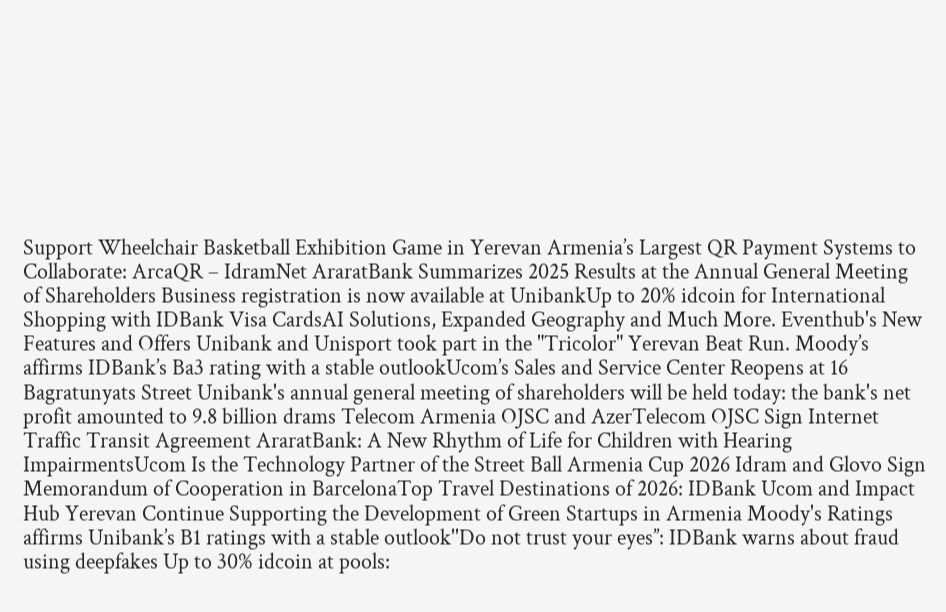Support Wheelchair Basketball Exhibition Game in Yerevan Armenia’s Largest QR Payment Systems to Collaborate: ArcaQR – IdramNet AraratBank Summarizes 2025 Results at the Annual General Meeting of Shareholders Business registration is now available at UnibankUp to 20% idcoin for International Shopping with IDBank Visa CardsAI Solutions, Expanded Geography and Much More. Eventhub's New Features and Offers Unibank and Unisport took part in the "Tricolor" Yerevan Beat Run. Moody’s affirms IDBank’s Ba3 rating with a stable outlookUcom’s Sales and Service Center Reopens at 16 Bagratunyats Street Unibank's annual general meeting of shareholders will be held today: the bank's net profit amounted to 9.8 billion drams Telecom Armenia OJSC and AzerTelecom OJSC Sign Internet Traffic Transit Agreement AraratBank: A New Rhythm of Life for Children with Hearing ImpairmentsUcom Is the Technology Partner of the Street Ball Armenia Cup 2026 Idram and Glovo Sign Memorandum of Cooperation in BarcelonaTop Travel Destinations of 2026: IDBank Ucom and Impact Hub Yerevan Continue Supporting the Development of Green Startups in Armenia Moody's Ratings affirms Unibank’s B1 ratings with a stable outlook''Do not trust your eyes’’: IDBank warns about fraud using deepfakes Up to 30% idcoin at pools: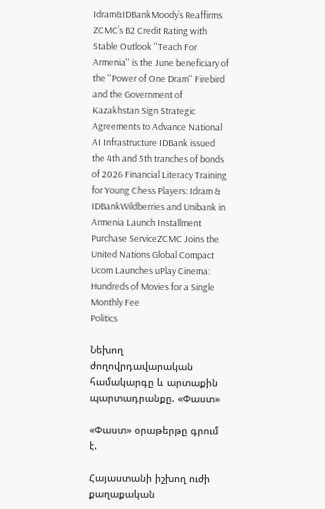Idram&IDBankMoody’s Reaffirms ZCMC’s B2 Credit Rating with Stable Outlook ''Teach For Armenia'' is the June beneficiary of the ''Power of One Dram'' Firebird and the Government of Kazakhstan Sign Strategic Agreements to Advance National AI Infrastructure IDBank issued the 4th and 5th tranches of bonds of 2026 Financial Literacy Training for Young Chess Players: Idram & IDBankWildberries and Unibank in Armenia Launch Installment Purchase ServiceZCMC Joins the United Nations Global Compact Ucom Launches uPlay Cinema: Hundreds of Movies for a Single Monthly Fee
Politics

Նեխող ժողովրդավարական համակարգը և արտաքին պարտադրանքը. «Փաստ»

«Փաստ» օրաթերթը գրում է.

Հայաստանի իշխող ուժի քաղաքական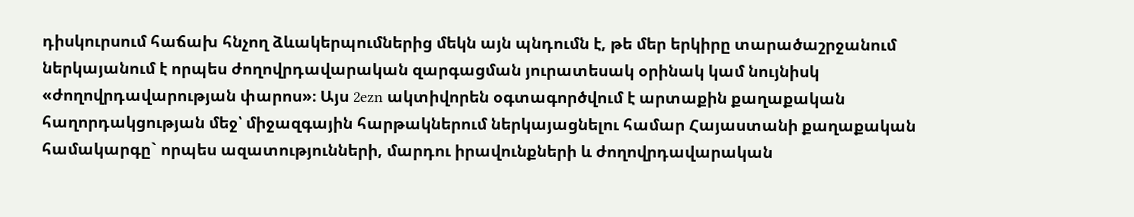դիսկուրսում հաճախ հնչող ձևակերպումներից մեկն այն պնդումն է, թե մեր երկիրը տարածաշրջանում ներկայանում է որպես ժողովրդավարական զարգացման յուրատեսակ օրինակ կամ նույնիսկ «ժողովրդավարության փարոս»։ Այս 2ezn ակտիվորեն օգտագործվում է արտաքին քաղաքական հաղորդակցության մեջ՝ միջազգային հարթակներում ներկայացնելու համար Հայաստանի քաղաքական համակարգը` որպես ազատությունների, մարդու իրավունքների և ժողովրդավարական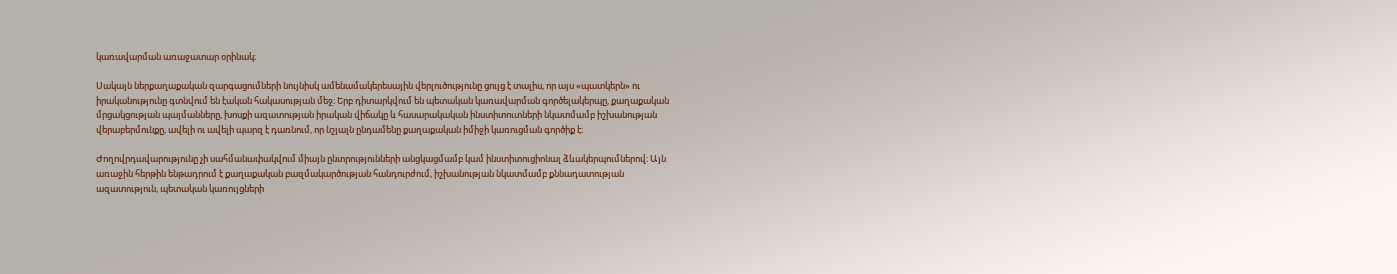կառավարման առաջատար օրինակ։

Սակայն ներքաղաքական զարգացումների նույնիսկ ամենամակերեսային վերլուծությունը ցույց է տալիս, որ այս «պատկերն» ու իրականությունը գտնվում են էական հակասության մեջ։ Երբ դիտարկվում են պետական կառավարման գործելակերպը, քաղաքական մրցակցության պայմանները, խոսքի ազատության իրական վիճակը և հասարակական ինստիտուտների նկատմամբ իշխանության վերաբերմունքը, ավելի ու ավելի պարզ է դառնում, որ նշյալն ընդամենը քաղաքական իմիջի կառուցման գործիք է։

Ժողովրդավարությունը չի սահմանափակվում միայն ընտրությունների անցկացմամբ կամ ինստիտուցիոնալ ձևակերպումներով։ Այն առաջին հերթին ենթադրում է քաղաքական բազմակարծության հանդուրժում, իշխանության նկատմամբ քննադատության ազատություն, պետական կառույցների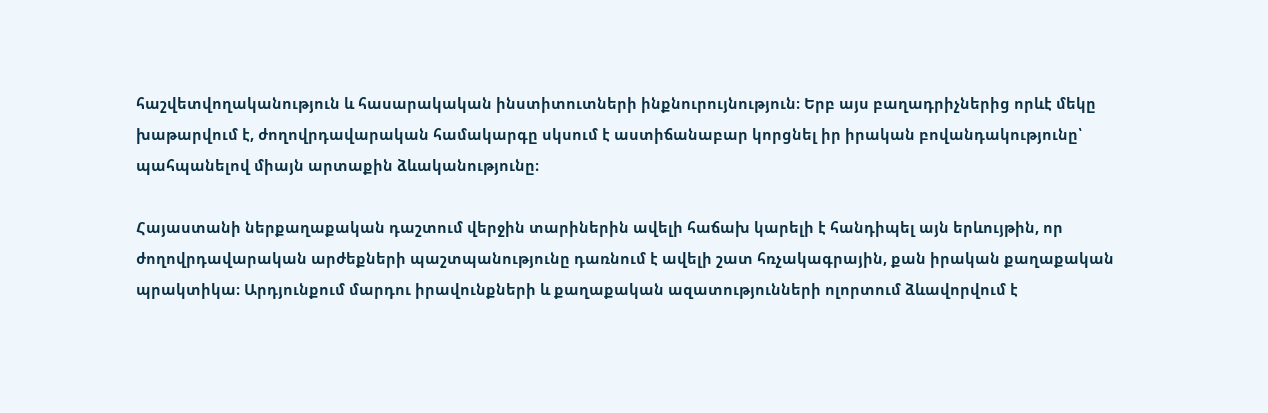հաշվետվողականություն և հասարակական ինստիտուտների ինքնուրույնություն։ Երբ այս բաղադրիչներից որևէ մեկը խաթարվում է, ժողովրդավարական համակարգը սկսում է աստիճանաբար կորցնել իր իրական բովանդակությունը՝ պահպանելով միայն արտաքին ձևականությունը։

Հայաստանի ներքաղաքական դաշտում վերջին տարիներին ավելի հաճախ կարելի է հանդիպել այն երևույթին, որ ժողովրդավարական արժեքների պաշտպանությունը դառնում է ավելի շատ հռչակագրային, քան իրական քաղաքական պրակտիկա։ Արդյունքում մարդու իրավունքների և քաղաքական ազատությունների ոլորտում ձևավորվում է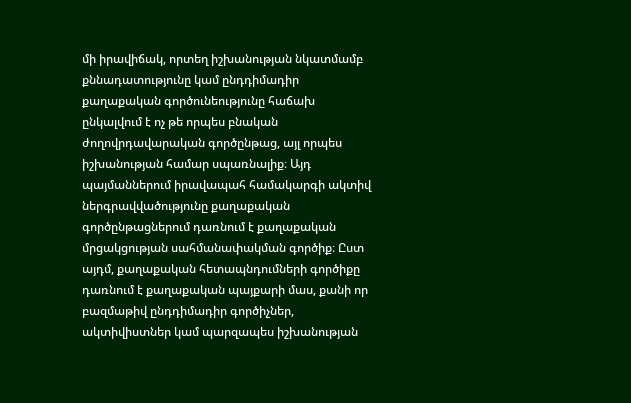մի իրավիճակ, որտեղ իշխանության նկատմամբ քննադատությունը կամ ընդդիմադիր քաղաքական գործունեությունը հաճախ ընկալվում է ոչ թե որպես բնական ժողովրդավարական գործընթաց, այլ որպես իշխանության համար սպառնալիք։ Այդ պայմաններում իրավապահ համակարգի ակտիվ ներգրավվածությունը քաղաքական գործընթացներում դառնում է քաղաքական մրցակցության սահմանափակման գործիք։ Ըստ այդմ, քաղաքական հետապնդումների գործիքը դառնում է քաղաքական պայքարի մաս, քանի որ բազմաթիվ ընդդիմադիր գործիչներ, ակտիվիստներ կամ պարզապես իշխանության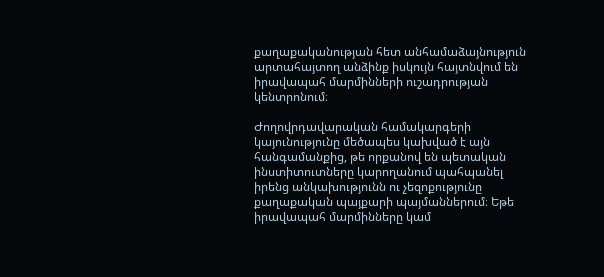քաղաքականության հետ անհամաձայնություն արտահայտող անձինք իսկույն հայտնվում են իրավապահ մարմինների ուշադրության կենտրոնում։

Ժողովրդավարական համակարգերի կայունությունը մեծապես կախված է այն հանգամանքից, թե որքանով են պետական ինստիտուտները կարողանում պահպանել իրենց անկախությունն ու չեզոքությունը քաղաքական պայքարի պայմաններում։ Եթե իրավապահ մարմինները կամ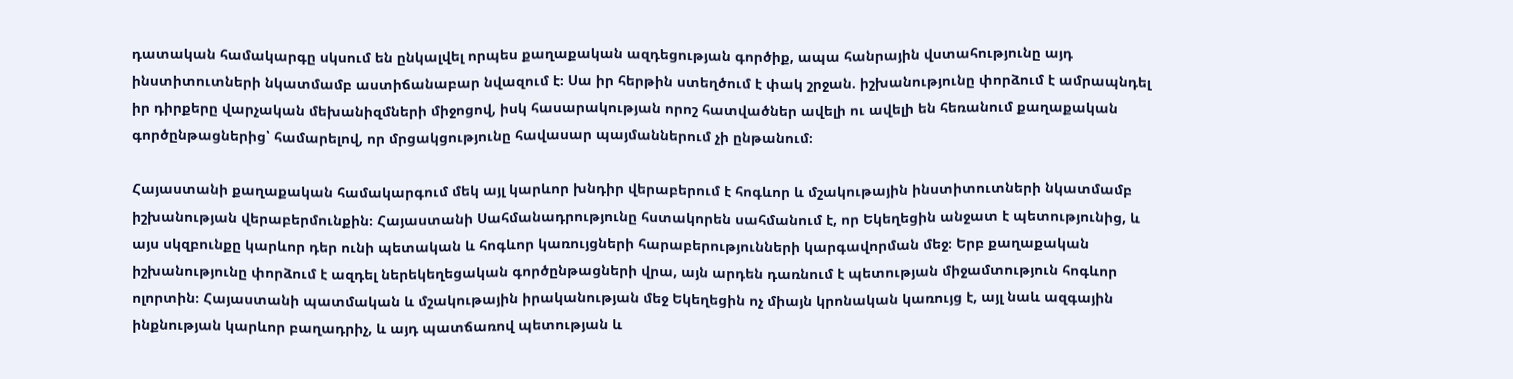դատական համակարգը սկսում են ընկալվել որպես քաղաքական ազդեցության գործիք, ապա հանրային վստահությունը այդ ինստիտուտների նկատմամբ աստիճանաբար նվազում է։ Սա իր հերթին ստեղծում է փակ շրջան. իշխանությունը փորձում է ամրապնդել իր դիրքերը վարչական մեխանիզմների միջոցով, իսկ հասարակության որոշ հատվածներ ավելի ու ավելի են հեռանում քաղաքական գործընթացներից՝ համարելով, որ մրցակցությունը հավասար պայմաններում չի ընթանում։

Հայաստանի քաղաքական համակարգում մեկ այլ կարևոր խնդիր վերաբերում է հոգևոր և մշակութային ինստիտուտների նկատմամբ իշխանության վերաբերմունքին։ Հայաստանի Սահմանադրությունը հստակորեն սահմանում է, որ Եկեղեցին անջատ է պետությունից, և այս սկզբունքը կարևոր դեր ունի պետական և հոգևոր կառույցների հարաբերությունների կարգավորման մեջ։ Երբ քաղաքական իշխանությունը փորձում է ազդել ներեկեղեցական գործընթացների վրա, այն արդեն դառնում է պետության միջամտություն հոգևոր ոլորտին։ Հայաստանի պատմական և մշակութային իրականության մեջ Եկեղեցին ոչ միայն կրոնական կառույց է, այլ նաև ազգային ինքնության կարևոր բաղադրիչ, և այդ պատճառով պետության և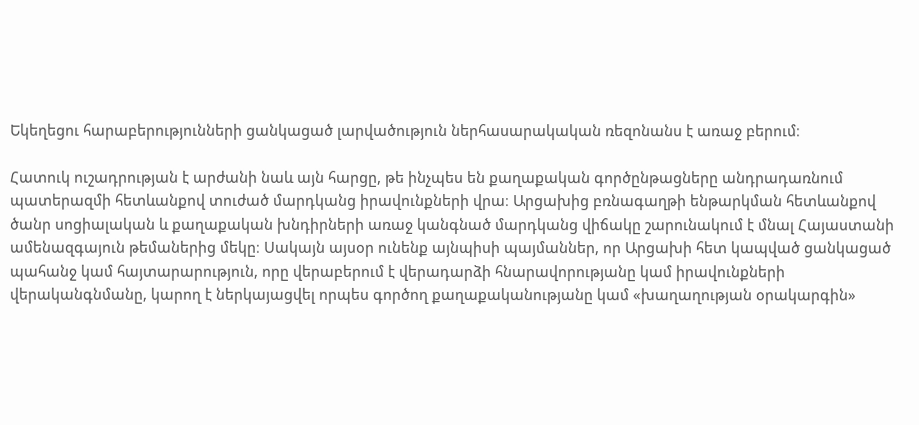Եկեղեցու հարաբերությունների ցանկացած լարվածություն ներհասարակական ռեզոնանս է առաջ բերում։

Հատուկ ուշադրության է արժանի նաև այն հարցը, թե ինչպես են քաղաքական գործընթացները անդրադառնում պատերազմի հետևանքով տուժած մարդկանց իրավունքների վրա։ Արցախից բռնագաղթի ենթարկման հետևանքով ծանր սոցիալական և քաղաքական խնդիրների առաջ կանգնած մարդկանց վիճակը շարունակում է մնալ Հայաստանի ամենազգայուն թեմաներից մեկը։ Սակայն այսօր ունենք այնպիսի պայմաններ, որ Արցախի հետ կապված ցանկացած պահանջ կամ հայտարարություն, որը վերաբերում է վերադարձի հնարավորությանը կամ իրավունքների վերականգնմանը, կարող է ներկայացվել որպես գործող քաղաքականությանը կամ «խաղաղության օրակարգին»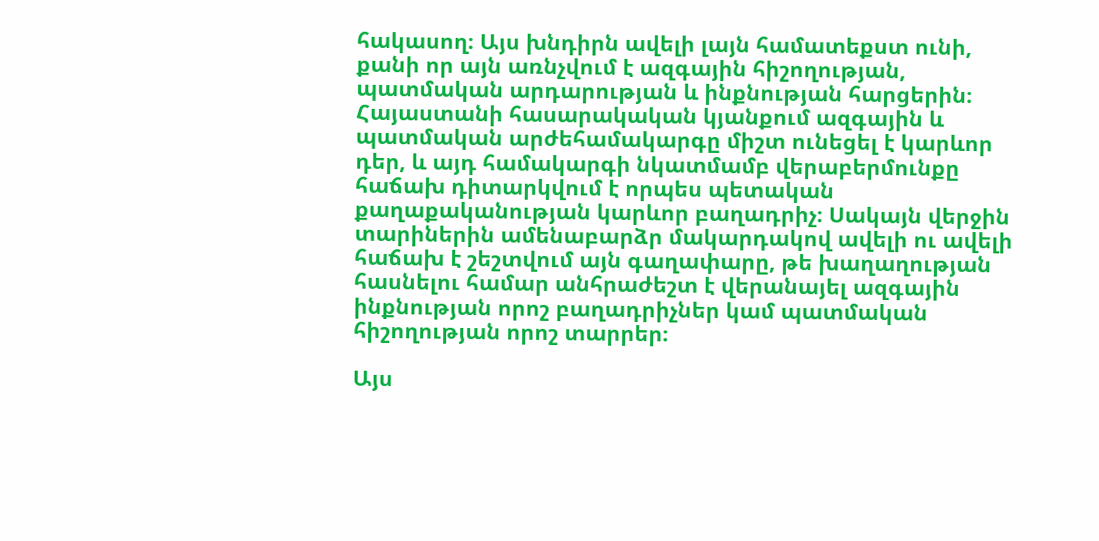հակասող։ Այս խնդիրն ավելի լայն համատեքստ ունի, քանի որ այն առնչվում է ազգային հիշողության, պատմական արդարության և ինքնության հարցերին։ Հայաստանի հասարակական կյանքում ազգային և պատմական արժեհամակարգը միշտ ունեցել է կարևոր դեր, և այդ համակարգի նկատմամբ վերաբերմունքը հաճախ դիտարկվում է որպես պետական քաղաքականության կարևոր բաղադրիչ։ Սակայն վերջին տարիներին ամենաբարձր մակարդակով ավելի ու ավելի հաճախ է շեշտվում այն գաղափարը, թե խաղաղության հասնելու համար անհրաժեշտ է վերանայել ազգային ինքնության որոշ բաղադրիչներ կամ պատմական հիշողության որոշ տարրեր։

Այս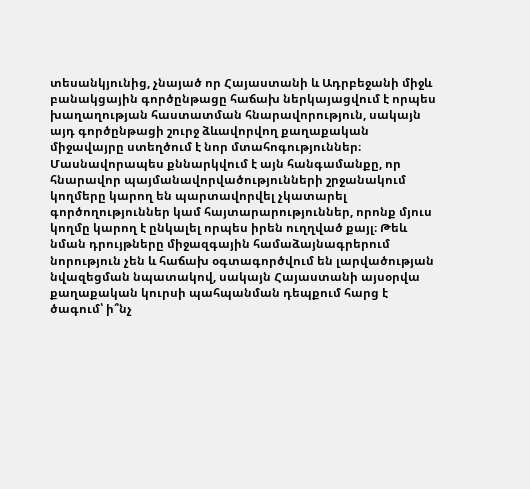տեսանկյունից, չնայած որ Հայաստանի և Ադրբեջանի միջև բանակցային գործընթացը հաճախ ներկայացվում է որպես խաղաղության հաստատման հնարավորություն, սակայն այդ գործընթացի շուրջ ձևավորվող քաղաքական միջավայրը ստեղծում է նոր մտահոգություններ։ Մասնավորապես քննարկվում է այն հանգամանքը, որ հնարավոր պայմանավորվածությունների շրջանակում կողմերը կարող են պարտավորվել չկատարել գործողություններ կամ հայտարարություններ, որոնք մյուս կողմը կարող է ընկալել որպես իրեն ուղղված քայլ։ Թեև նման դրույթները միջազգային համաձայնագրերում նորություն չեն և հաճախ օգտագործվում են լարվածության նվազեցման նպատակով, սակայն Հայաստանի այսօրվա քաղաքական կուրսի պահպանման դեպքում հարց է ծագում՝ ի՞նչ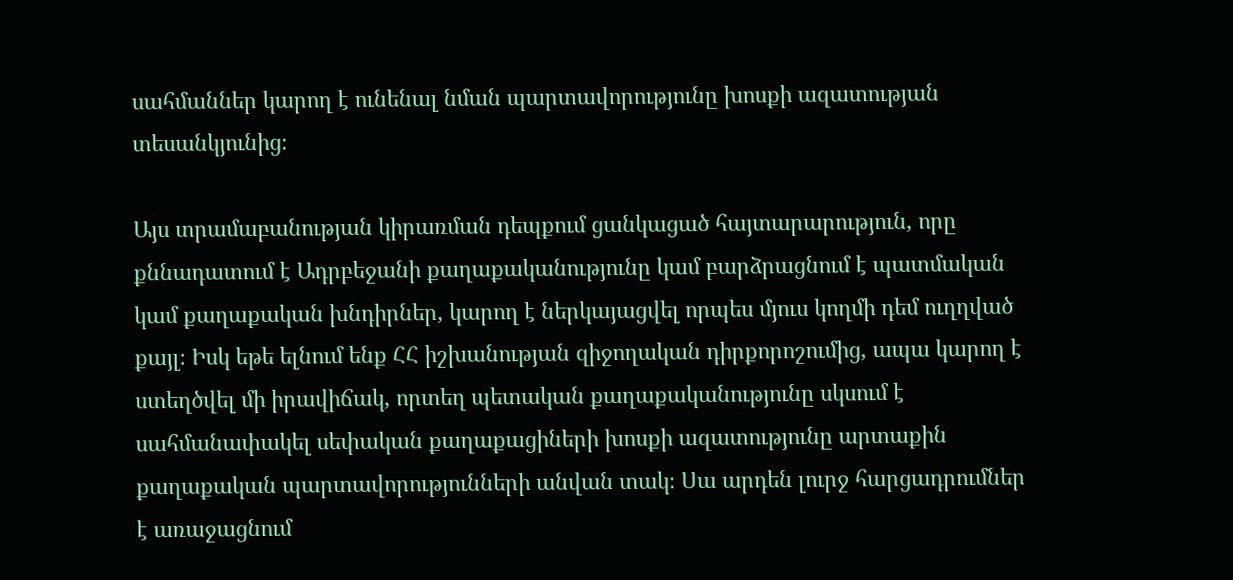սահմաններ կարող է ունենալ նման պարտավորությունը խոսքի ազատության տեսանկյունից։

Այս տրամաբանության կիրառման դեպքում ցանկացած հայտարարություն, որը քննադատում է Ադրբեջանի քաղաքականությունը կամ բարձրացնում է պատմական կամ քաղաքական խնդիրներ, կարող է ներկայացվել որպես մյուս կողմի դեմ ուղղված քայլ։ Իսկ եթե ելնում ենք ՀՀ իշխանության զիջողական դիրքորոշումից, ապա կարող է ստեղծվել մի իրավիճակ, որտեղ պետական քաղաքականությունը սկսում է սահմանափակել սեփական քաղաքացիների խոսքի ազատությունը արտաքին քաղաքական պարտավորությունների անվան տակ։ Սա արդեն լուրջ հարցադրումներ է առաջացնում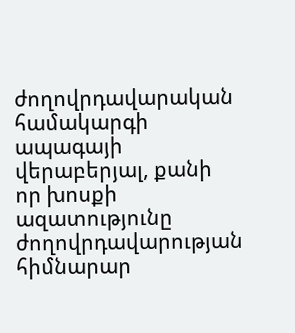ժողովրդավարական համակարգի ապագայի վերաբերյալ, քանի որ խոսքի ազատությունը ժողովրդավարության հիմնարար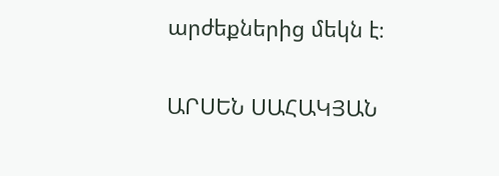արժեքներից մեկն է։

ԱՐՍԵՆ ՍԱՀԱԿՅԱՆ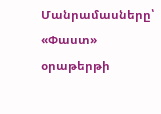Մանրամասները՝ «Փաստ» օրաթերթի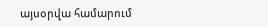այսօրվա համարում